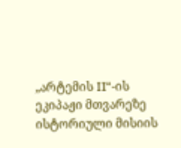„არტემის II“-ის ეკიპაჟი მთვარეზე ისტორიული მისიის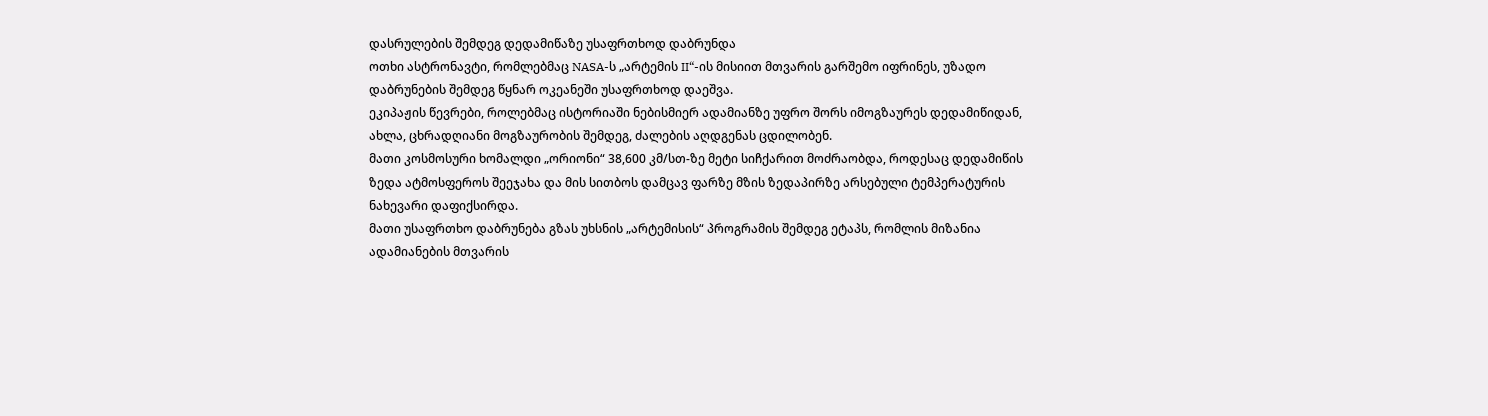დასრულების შემდეგ დედამიწაზე უსაფრთხოდ დაბრუნდა
ოთხი ასტრონავტი, რომლებმაც NASA-ს „არტემის II“-ის მისიით მთვარის გარშემო იფრინეს, უზადო დაბრუნების შემდეგ წყნარ ოკეანეში უსაფრთხოდ დაეშვა.
ეკიპაჟის წევრები, როლებმაც ისტორიაში ნებისმიერ ადამიანზე უფრო შორს იმოგზაურეს დედამიწიდან, ახლა, ცხრადღიანი მოგზაურობის შემდეგ, ძალების აღდგენას ცდილობენ.
მათი კოსმოსური ხომალდი „ორიონი“ 38,600 კმ/სთ-ზე მეტი სიჩქარით მოძრაობდა, როდესაც დედამიწის ზედა ატმოსფეროს შეეჯახა და მის სითბოს დამცავ ფარზე მზის ზედაპირზე არსებული ტემპერატურის ნახევარი დაფიქსირდა.
მათი უსაფრთხო დაბრუნება გზას უხსნის „არტემისის“ პროგრამის შემდეგ ეტაპს, რომლის მიზანია ადამიანების მთვარის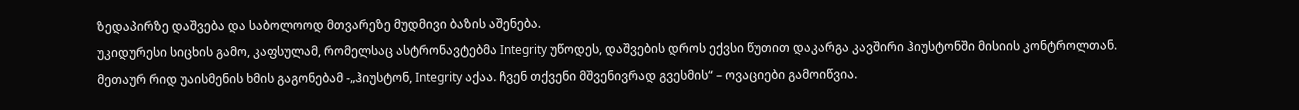ზედაპირზე დაშვება და საბოლოოდ მთვარეზე მუდმივი ბაზის აშენება.
უკიდურესი სიცხის გამო, კაფსულამ, რომელსაც ასტრონავტებმა Integrity უწოდეს, დაშვების დროს ექვსი წუთით დაკარგა კავშირი ჰიუსტონში მისიის კონტროლთან.
მეთაურ რიდ უაისმენის ხმის გაგონებამ -„ჰიუსტონ, Integrity აქაა. ჩვენ თქვენი მშვენივრად გვესმის“ – ოვაციები გამოიწვია.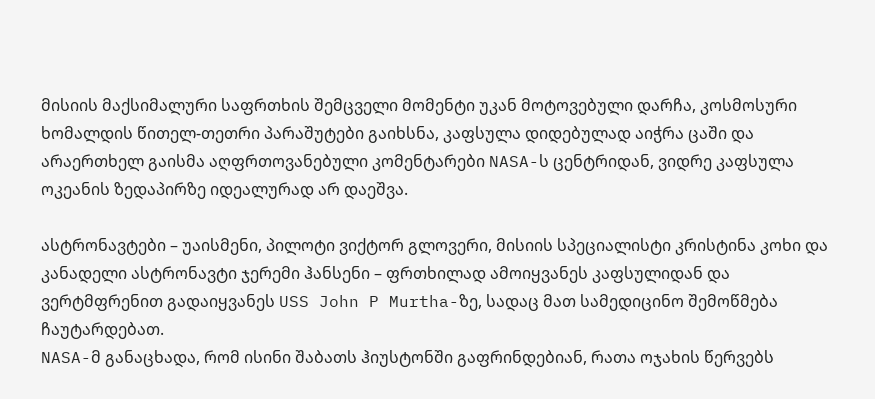მისიის მაქსიმალური საფრთხის შემცველი მომენტი უკან მოტოვებული დარჩა, კოსმოსური ხომალდის წითელ-თეთრი პარაშუტები გაიხსნა, კაფსულა დიდებულად აიჭრა ცაში და არაერთხელ გაისმა აღფრთოვანებული კომენტარები NASA-ს ცენტრიდან, ვიდრე კაფსულა ოკეანის ზედაპირზე იდეალურად არ დაეშვა.

ასტრონავტები – უაისმენი, პილოტი ვიქტორ გლოვერი, მისიის სპეციალისტი კრისტინა კოხი და კანადელი ასტრონავტი ჯერემი ჰანსენი – ფრთხილად ამოიყვანეს კაფსულიდან და ვერტმფრენით გადაიყვანეს USS John P Murtha-ზე, სადაც მათ სამედიცინო შემოწმება ჩაუტარდებათ.
NASA-მ განაცხადა, რომ ისინი შაბათს ჰიუსტონში გაფრინდებიან, რათა ოჯახის წერვებს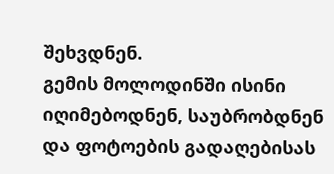შეხვდნენ.
გემის მოლოდინში ისინი იღიმებოდნენ, საუბრობდნენ და ფოტოების გადაღებისას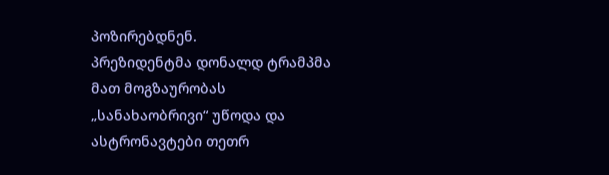პოზირებდნენ.
პრეზიდენტმა დონალდ ტრამპმა მათ მოგზაურობას „სანახაობრივი“ უწოდა და ასტრონავტები თეთრ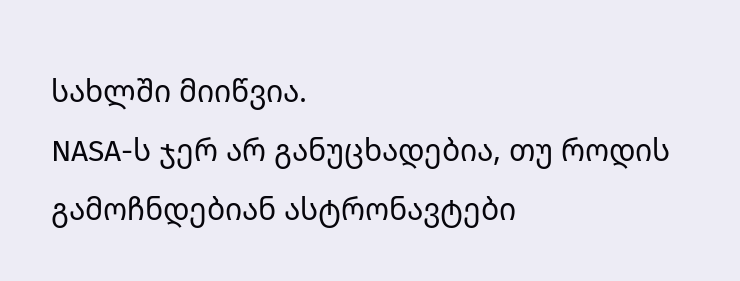სახლში მიიწვია.
NASA-ს ჯერ არ განუცხადებია, თუ როდის გამოჩნდებიან ასტრონავტები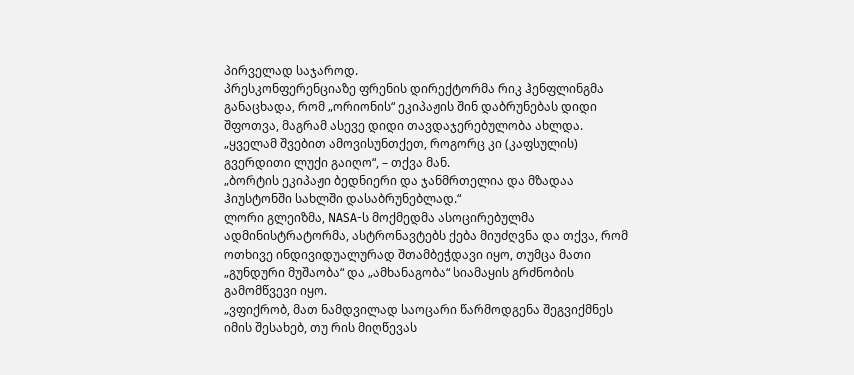პირველად საჯაროდ.
პრესკონფერენციაზე ფრენის დირექტორმა რიკ ჰენფლინგმა განაცხადა, რომ „ორიონის“ ეკიპაჟის შინ დაბრუნებას დიდი შფოთვა, მაგრამ ასევე დიდი თავდაჯერებულობა ახლდა.
„ყველამ შვებით ამოვისუნთქეთ, როგორც კი (კაფსულის) გვერდითი ლუქი გაიღო“, – თქვა მან.
„ბორტის ეკიპაჟი ბედნიერი და ჯანმრთელია და მზადაა ჰიუსტონში სახლში დასაბრუნებლად.“
ლორი გლეიზმა, NASA-ს მოქმედმა ასოცირებულმა ადმინისტრატორმა, ასტრონავტებს ქება მიუძღვნა და თქვა, რომ ოთხივე ინდივიდუალურად შთამბეჭდავი იყო, თუმცა მათი „გუნდური მუშაობა“ და „ამხანაგობა“ სიამაყის გრძნობის გამომწვევი იყო.
„ვფიქრობ, მათ ნამდვილად საოცარი წარმოდგენა შეგვიქმნეს იმის შესახებ, თუ რის მიღწევას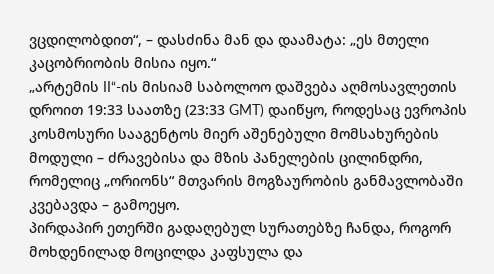ვცდილობდით“, – დასძინა მან და დაამატა: „ეს მთელი კაცობრიობის მისია იყო.“
„არტემის II“-ის მისიამ საბოლოო დაშვება აღმოსავლეთის დროით 19:33 საათზე (23:33 GMT) დაიწყო, როდესაც ევროპის კოსმოსური სააგენტოს მიერ აშენებული მომსახურების მოდული – ძრავებისა და მზის პანელების ცილინდრი, რომელიც „ორიონს“ მთვარის მოგზაურობის განმავლობაში კვებავდა – გამოეყო.
პირდაპირ ეთერში გადაღებულ სურათებზე ჩანდა, როგორ მოხდენილად მოცილდა კაფსულა და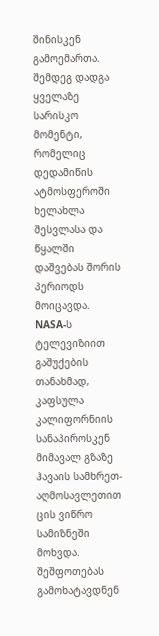შინისკენ გამოემართა.
შემდეგ დადგა ყველაზე სარისკო მომენტი, რომელიც დედამიწის ატმოსფეროში ხელახლა შესვლასა და წყალში დაშვებას შორის პერიოდს მოიცავდა.
NASA-ს ტელევიზიით გაშუქების თანახმად, კაფსულა კალიფორნიის სანაპიროსკენ მიმავალ გზაზე ჰავაის სამხრეთ-აღმოსავლეთით ცის ვიწრო სამიზნეში მოხვდა.
შეშფოთებას გამოხატავდნენ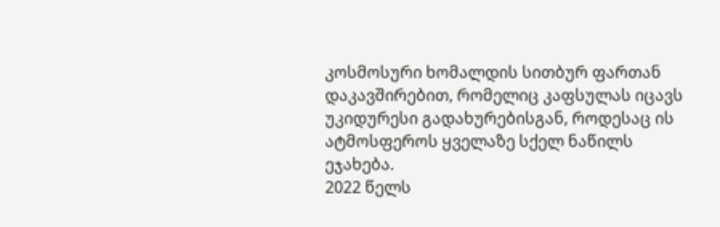კოსმოსური ხომალდის სითბურ ფართან დაკავშირებით, რომელიც კაფსულას იცავს უკიდურესი გადახურებისგან, როდესაც ის ატმოსფეროს ყველაზე სქელ ნაწილს ეჯახება.
2022 წელს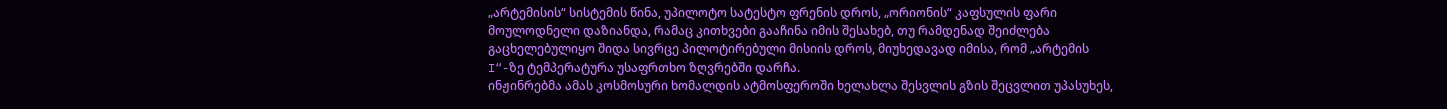„არტემისის“ სისტემის წინა, უპილოტო სატესტო ფრენის დროს, „ორიონის“ კაფსულის ფარი მოულოდნელი დაზიანდა, რამაც კითხვები გააჩინა იმის შესახებ, თუ რამდენად შეიძლება გაცხელებულიყო შიდა სივრცე პილოტირებული მისიის დროს, მიუხედავად იმისა, რომ „არტემის I“-ზე ტემპერატურა უსაფრთხო ზღვრებში დარჩა.
ინჟინრებმა ამას კოსმოსური ხომალდის ატმოსფეროში ხელახლა შესვლის გზის შეცვლით უპასუხეს,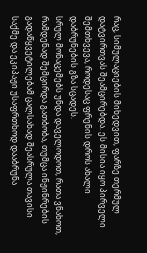რაც, სიმულაციების მიხედვით, ფარზე თერმულ დატვირთვას შეამცირებდა. ეს მისია იყო პირველი შემთხვევა, როდესაც ფრენის დროს ახალი დაბრუნების გზა სცადეს.
სრულ მონაცემებს უნდა დაველოდოთ, რათა ვნახოთ, რამდენად შემცირდა გათბობა, თუმცა ინჟინრების გადაწყვეტილებამ ცალსახად შეასრულა თავისი საქმე და ეკიპაჟი უსაფრთხოდ დააბრუნა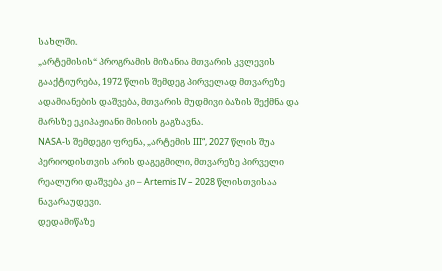სახლში.
„არტემისის“ პროგრამის მიზანია მთვარის კვლევის გააქტიურება, 1972 წლის შემდეგ პირველად მთვარეზე ადამიანების დაშვება, მთვარის მუდმივი ბაზის შექმნა და მარსზე ეკიპაჟიანი მისიის გაგზავნა.
NASA-ს შემდეგი ფრენა, „არტემის III“, 2027 წლის შუა პერიოდისთვის არის დაგეგმილი, მთვარეზე პირველი რეალური დაშვება კი – Artemis IV – 2028 წლისთვისაა ნავარაუდევი.
დედამიწაზე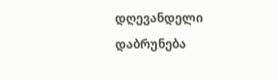დღევანდელი დაბრუნება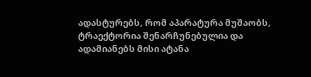ადასტურებს, რომ აპარატურა მუშაობს, ტრაექტორია შენარჩუნებულია და ადამიანებს მისი ატანა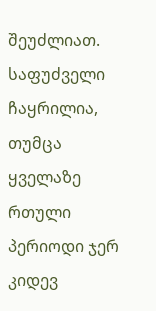შეუძლიათ. საფუძველი ჩაყრილია, თუმცა ყველაზე რთული პერიოდი ჯერ კიდევ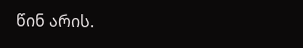წინ არის.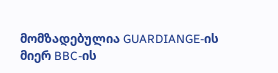მომზადებულია GUARDIANGE-ის მიერ BBC-ის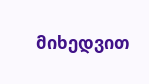მიხედვით